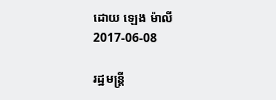ដោយ ឡេង ម៉ាលី
2017-06-08

រដ្ឋមន្ត្រី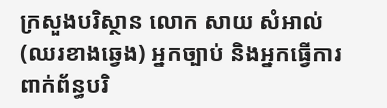ក្រសួងបរិស្ថាន លោក សាយ សំអាល់ (ឈរខាងឆ្វេង) អ្នកច្បាប់ និងអ្នកធ្វើការពាក់ព័ន្ធបរិ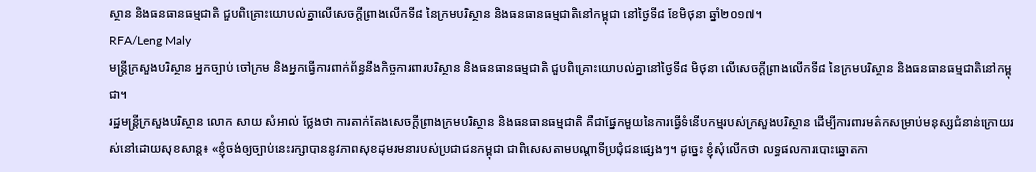ស្ថាន និងធនធានធម្មជាតិ ជួបពិគ្រោះយោបល់គ្នាលើសេចក្ដីព្រាងលើកទី៨ នៃក្រមបរិស្ថាន និងធនធានធម្មជាតិនៅកម្ពុជា នៅថ្ងៃទី៨ ខែមិថុនា ឆ្នាំ២០១៧។
RFA/Leng Maly
មន្ត្រីក្រសួងបរិស្ថាន អ្នកច្បាប់ ចៅក្រម និងអ្នកធ្វើការពាក់ព័ន្ធនឹងកិច្ចការពារបរិស្ថាន និងធនធានធម្មជាតិ ជួបពិគ្រោះយោបល់គ្នានៅថ្ងៃទី៨ មិថុនា លើសេចក្ដីព្រាងលើកទី៨ នៃក្រមបរិស្ថាន និងធនធានធម្មជាតិនៅកម្ពុជា។
រដ្ឋមន្ត្រីក្រសួងបរិស្ថាន លោក សាយ សំអាល់ ថ្លែងថា ការតាក់តែងសេចក្ដីព្រាងក្រមបរិស្ថាន និងធនធានធម្មជាតិ គឺជាផ្នែកមួយនៃការធ្វើទំនើបកម្មរបស់ក្រសួងបរិស្ថាន ដើម្បីការពារមត៌កសម្រាប់មនុស្សជំនាន់ក្រោយរស់នៅដោយសុខសាន្ត៖ «ខ្ញុំចង់ឲ្យច្បាប់នេះរក្សាបាននូវភាពសុខដុមរមនារបស់ប្រជាជនកម្ពុជា ជាពិសេសតាមបណ្ដាទីប្រជុំជនផ្សេងៗ។ ដូច្នេះ ខ្ញុំសុំលើកថា លទ្ធផលការបោះឆ្នោតកា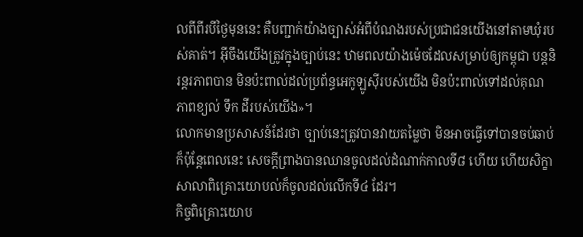លពីពីរបីថ្ងៃមុននេះ គឺបញ្ជាក់យ៉ាងច្បាស់អំពីបំណងរបស់ប្រជាជនយើងនៅតាមឃុំរបស់គាត់។ អ៊ីចឹងយើងត្រូវក្នុងច្បាប់នេះ ឋាមពលយ៉ាងម៉េចដែលសម្រាប់ឲ្យកម្ពុជា បន្តនិរន្តរភាពបាន មិនប៉ះពាល់ដល់ប្រព័ន្ធអេកូឡូស៊ីរបស់យើង មិនប៉ះពាល់ទៅដល់គុណភាពខ្យល់ ទឹក ដីរបស់យើង»។
លោកមានប្រសាសន៍ដែរថា ច្បាប់នេះត្រូវបានវាយតម្លៃថា មិនអាចធ្វើទៅបានចប់ឆាប់ ក៏ប៉ុន្តែពេលនេះ សេចក្ដីព្រាងបានឈានចូលដល់ដំណាក់កាលទី៨ ហើយ ហើយសិក្ខាសាលាពិគ្រោះយោបល់ក៏ចូលដល់លើកទី៤ ដែរ។
កិច្ចពិគ្រោះយោប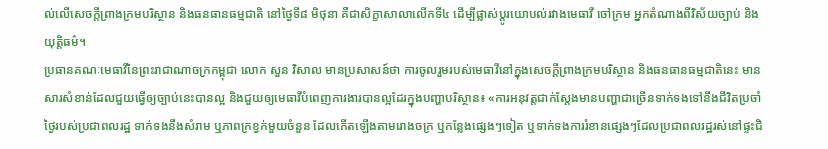ល់លើសេចក្ដីព្រាងក្រមបរិស្ថាន និងធនធានធម្មជាតិ នៅថ្ងៃទី៨ មិថុនា គឺជាសិក្ខាសាលាលើកទី៤ ដើម្បីផ្លាស់ប្ដូរយោបល់រវាងមេធាវី ចៅក្រម អ្នកតំណាងពីវិស័យច្បាប់ និងយុត្តិធម៌។
ប្រធានគណៈមេធាវីនៃព្រះរាជាណាចក្រកម្ពុជា លោក សួន វិសាល មានប្រសាសន៍ថា ការចូលរួមរបស់មេធាវីនៅក្នុងសេចក្ដីព្រាងក្រមបរិស្ថាន និងធនធានធម្មជាតិនេះ មានសារសំខាន់ដែលជួយធ្វើឲ្យច្បាប់នេះបានល្អ និងជួយឲ្យមេធាវីបំពេញការងារបានល្អដែរក្នុងបញ្ហាបរិស្ថាន៖ «ការអនុវត្តជាក់ស្ដែងមានបញ្ហាជាច្រើនទាក់ទងទៅនឹងជីវិតប្រចាំថ្ងៃរបស់ប្រជាពលរដ្ឋ ទាក់ទងនឹងសំរាម ឬភាពក្រខ្វក់មួយចំនួន ដែលកើតឡើងតាមរោងចក្រ ឬកន្លែងផ្សេងៗទៀត ឬទាក់ទងការរំខានផ្សេងៗដែលប្រជាពលរដ្ឋរស់នៅផ្ទះជិ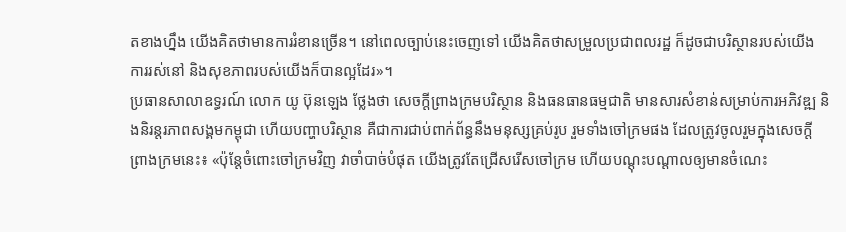តខាងហ្នឹង យើងគិតថាមានការរំខានច្រើន។ នៅពេលច្បាប់នេះចេញទៅ យើងគិតថាសម្រួលប្រជាពលរដ្ឋ ក៏ដូចជាបរិស្ថានរបស់យើង ការរស់នៅ និងសុខភាពរបស់យើងក៏បានល្អដែរ»។
ប្រធានសាលាឧទ្ធរណ៍ លោក យូ ប៊ុនឡេង ថ្លែងថា សេចក្ដីព្រាងក្រមបរិស្ថាន និងធនធានធម្មជាតិ មានសារសំខាន់សម្រាប់ការអភិវឌ្ឍ និងនិរន្តរភាពសង្គមកម្ពុជា ហើយបញ្ហាបរិស្ថាន គឺជាការជាប់ពាក់ព័ន្ធនឹងមនុស្សគ្រប់រូប រួមទាំងចៅក្រមផង ដែលត្រូវចូលរួមក្នុងសេចក្ដីព្រាងក្រមនេះ៖ «ប៉ុន្តែចំពោះចៅក្រមវិញ វាចាំបាច់បំផុត យើងត្រូវតែជ្រើសរើសចៅក្រម ហើយបណ្ដុះបណ្ដាលឲ្យមានចំណេះ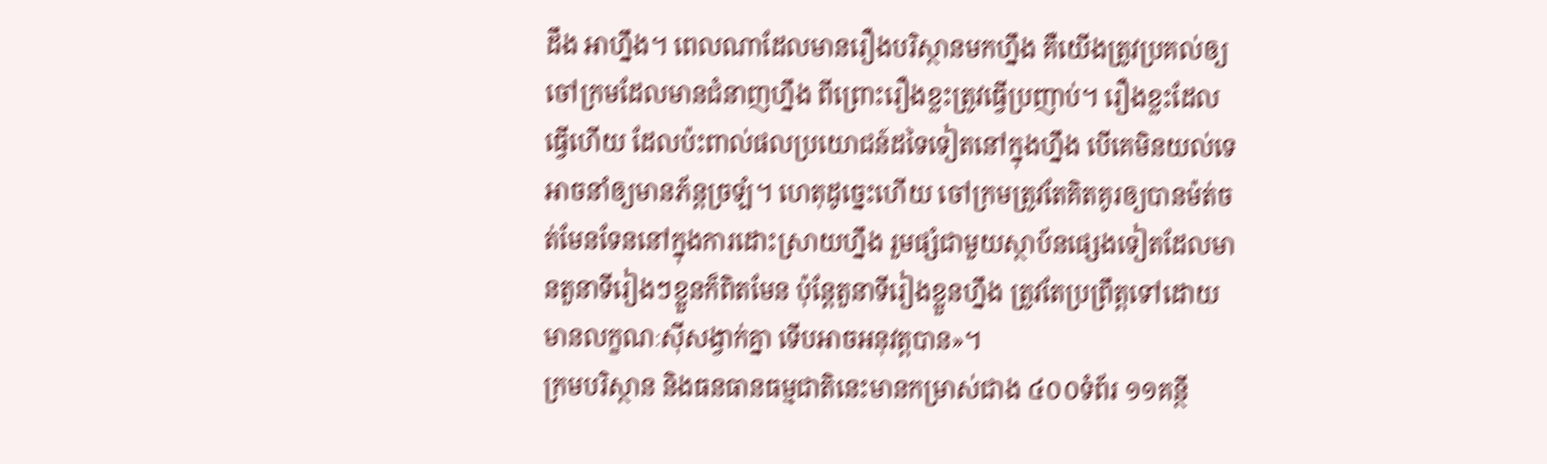ដឹង អាហ្នឹង។ ពេលណាដែលមានរឿងបរិស្ថានមកហ្នឹង គឺយើងត្រូវប្រគល់ឲ្យចៅក្រមដែលមានជំនាញហ្នឹង ពីព្រោះរឿងខ្លះត្រូវធ្វើប្រញាប់។ រឿងខ្លះដែលធ្វើហើយ ដែលប៉ះពាល់ផលប្រយោជន៍ដទៃទៀតនៅក្នុងហ្នឹង បើគេមិនយល់ទេ អាចនាំឲ្យមានភ័ន្តច្រឡំ។ ហេតុដូច្នេះហើយ ចៅក្រមត្រូវតែគិតគូរឲ្យបានម៉ត់ចត់មែនទែននៅក្នុងការដោះស្រាយហ្នឹង រួមផ្សំជាមួយស្ថាប័នផ្សេងទៀតដែលមានតួនាទីរៀងៗខ្លួនក៏ពិតមែន ប៉ុន្តែតួនាទីរៀងខ្លួនហ្នឹង ត្រូវតែប្រព្រឹត្តទៅដោយមានលក្ខណៈស៊ីសង្វាក់គ្នា ទើបអាចអនុវត្តបាន»។
ក្រមបរិស្ថាន និងធនធានធម្មជាតិនេះមានកម្រាស់ជាង ៤០០ទំព័រ ១១គន្ថី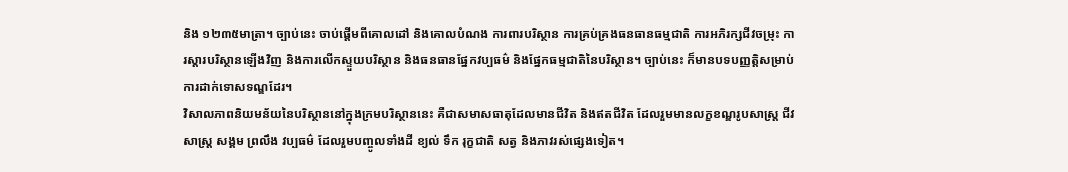និង ១២៣៥មាត្រា។ ច្បាប់នេះ ចាប់ផ្ដើមពីគោលដៅ និងគោលបំណង ការពារបរិស្ថាន ការគ្រប់គ្រងធនធានធម្មជាតិ ការអភិរក្សជីវចម្រុះ ការស្ដារបរិស្ថានឡើងវិញ និងការលើកស្ទួយបរិស្ថាន និងធនធានផ្នែកវប្បធម៌ និងផ្នែកធម្មជាតិនៃបរិស្ថាន។ ច្បាប់នេះ ក៏មានបទបញ្ញត្តិសម្រាប់ការដាក់ទោសទណ្ឌដែរ។
វិសាលភាពនិយមន័យនៃបរិស្ថាននៅក្នុងក្រមបរិស្ថាននេះ គឺជាសមាសធាតុដែលមានជីវិត និងឥតជីវិត ដែលរួមមានលក្ខខណ្ឌរូបសាស្ត្រ ជីវសាស្ត្រ សង្គម ព្រលឹង វប្បធម៌ ដែលរួមបញ្ចូលទាំងដី ខ្យល់ ទឹក រុក្ខជាតិ សត្វ និងភាវរស់ផ្សេងទៀត។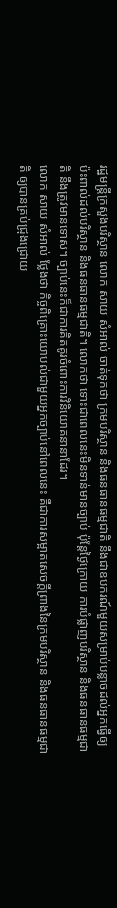រដ្ឋមន្ត្រីក្រសួងបរិស្ថាន លោក សាយ សំអាល់ ចាត់ទុកថា ក្រមបរិស្ថាន និងធនធានធម្មជាតិ នឹងជាឧបករណ៍មួយសម្រាប់បន្លាចដល់អ្នកធ្វើឲ្យប៉ះពាល់ដល់បរិស្ថាន និងធនធានធម្មជាតិ។ លោកថា ទោះជាពេលនេះមិនទាន់មានច្បាប់ ប៉ុន្តែថ្ងៃក្រោយ ការបំផ្លាញបរិស្ថាន និងធនធានធម្មជាតិ នឹងត្រូវមានទោស។ ច្បាប់នេះក៏ជាការគិតគូរចំពោះការវិនិយោគនានាដែរ។
លោក សាយ សំអាល់ ថ្លែងថា កិច្ចពិគ្រោះយោបល់ជាមួយអ្នកច្បាប់នៅពេលនេះ គឺជាការសម្អាតសេចក្ដីព្រាងនៃក្រមបរិស្ថាន និងធនធានធម្មជាតិ ឲ្យបានគ្រប់ជ្រុងជ្រោយ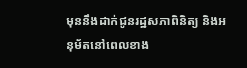មុននឹងដាក់ជូនរដ្ឋសភាពិនិត្យ និងអនុម័តនៅពេលខាង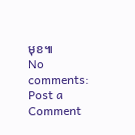មុខ៕
No comments:
Post a Comment